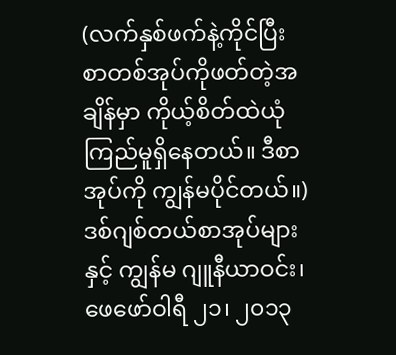(လက်နှစ်ဖက်နဲ့ကိုင်ပြီး စာတစ်အုပ်ကိုဖတ်တဲ့အချိန်မှာ ကိုယ့်စိတ်ထဲယုံကြည်မူရှိနေတယ်။ ဒီစာအုပ်ကို ကျွန်မပိုင်တယ်။) ဒစ်ဂျစ်တယ်စာအုပ်များနှင့် ကျွန်မ ဂျူနီယာဝင်း၊ ဖေဖော်ဝါရီ ၂၁၊ ၂၀၁၃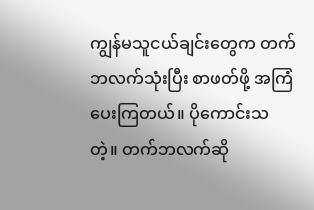ကျွန်မသူငယ်ချင်းတွေက တက်ဘလက်သုံးပြီး စာဖတ်ဖို့ အကြံပေးကြတယ်။ ပိုကောင်းသတဲ့။ တက်ဘလက်ဆို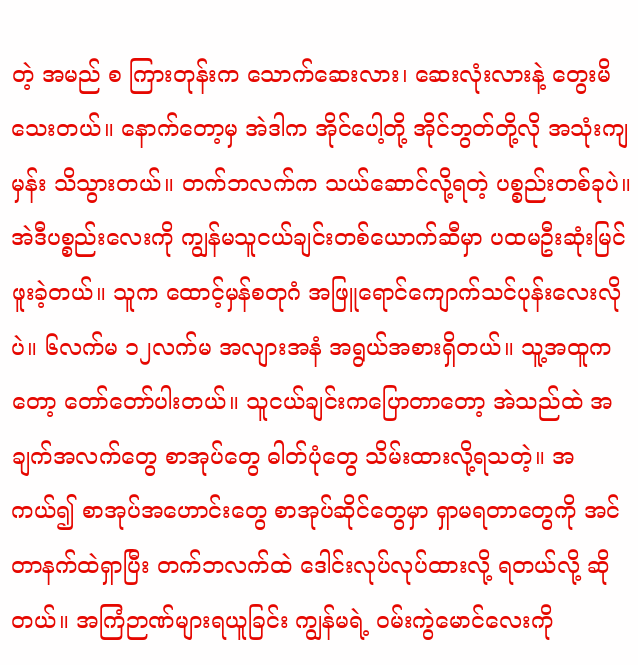တဲ့ အမည် စ ကြားတုန်းက သောက်ဆေးလား၊ ဆေးလုံးလားနဲ့ တွေးမိသေးတယ်။ နောက်တော့မှ အဲဒါက အိုင်ပေါ့တို့ အိုင်ဘွတ်တို့လို အသုံးကျမှန်း သိသွားတယ်။ တက်ဘလက်က သယ်ဆောင်လို့ရတဲ့ ပစ္စည်းတစ်ခုပဲ။ အဲဒီပစ္စည်းလေးကို ကျွန်မသူငယ်ချင်းတစ်ယောက်ဆီမှာ ပထမဦးဆုံးမြင်ဖူးခဲ့တယ်။ သူက ထောင့်မှန်စတုဂံ အဖြူရောင်ကျောက်သင်ပုန်းလေးလိုပဲ။ ၆လက်မ ၁၂လက်မ အလျားအနံ အရွယ်အစားရှိတယ်။ သူ့အထူကတော့ တော်တော်ပါးတယ်။ သူငယ်ချင်းကပြောတာတော့ အဲသည်ထဲ အချက်အလက်တွေ စာအုပ်တွေ ဓါတ်ပုံတွေ သိမ်းထားလို့ရသတဲ့။ အကယ်၍ စာအုပ်အဟောင်းတွေ စာအုပ်ဆိုင်တွေမှာ ရှာမရတာတွေကို အင်တာနက်ထဲရှာပြီး တက်ဘလက်ထဲ ဒေါင်းလုပ်လုပ်ထားလို့ ရတယ်လို့ ဆိုတယ်။ အကြံဉာဏ်များရယူခြင်း ကျွန်မရဲ့ ဝမ်းကွဲမောင်လေးကို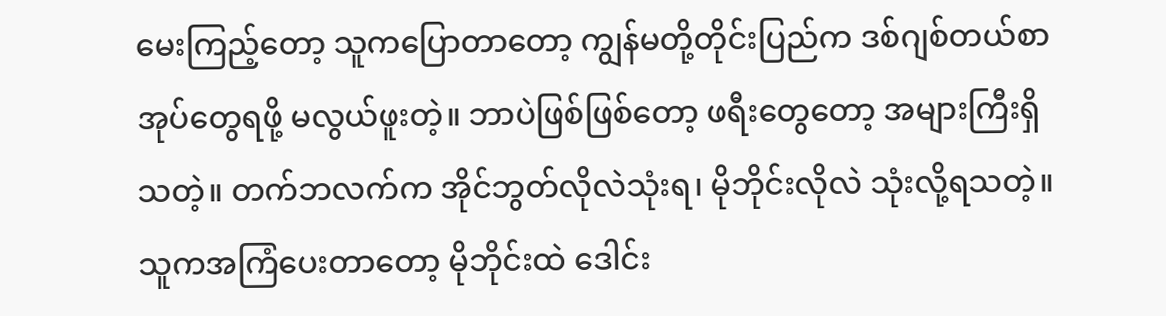မေးကြည့်တော့ သူကပြောတာတော့ ကျွန်မတို့တိုင်းပြည်က ဒစ်ဂျစ်တယ်စာအုပ်တွေရဖို့ မလွယ်ဖူးတဲ့။ ဘာပဲဖြစ်ဖြစ်တော့ ဖရီးတွေတော့ အများကြီးရှိသတဲ့။ တက်ဘလက်က အိုင်ဘွတ်လိုလဲသုံးရ၊ မိုဘိုင်းလိုလဲ သုံးလို့ရသတဲ့။ သူကအကြံပေးတာတော့ မိုဘိုင်းထဲ ဒေါင်း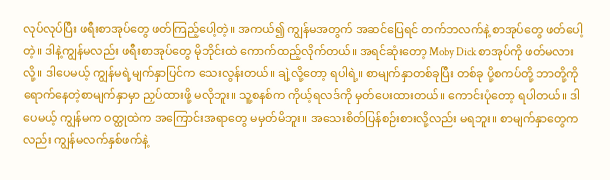လုပ်လုပ်ပြီး ဖရီးစာအုပ်တွေ ဖတ်ကြည့်ပေါ့တဲ့။ အကယ်၍ ကျွန်မအတွက် အဆင်ပြေရင် တက်ဘလက်နဲ့ စာအုပ်တွေ ဖတ်ပေါ့တဲ့။ ဒါနဲ့ကျွန်မလည်း ဖရီးစာအုပ်တွေ မိုဘိုင်းထဲ ကောက်ထည့်လိုက်တယ်။ အရင်ဆုံးတော့ Moby Dick စာအုပ်ကို ဖတ်မလားလို့။ ဒါပေမယ့် ကျွန်မရဲ့မျက်နှာပြင်က သေးလွန်းတယ်။ ချဲ့လို့တော့ ရပါရဲ့။ စာမျက်နှာတစ်ခုပြီး တစ်ခု ပို့စကပ်တို့ ဘာတို့ကို ရောက်နေတဲ့စာမျက်နှာမှာ ညှပ်ထားဖို့ မလိုဘူး။ သူ့စနစ်က ကိုယ့်ရလဒ်ကို မှတ်ပေးထားတယ်။ ကောင်းပုံတော့ ရပါတယ်။ ဒါပေမယ့် ကျွန်မက ဝတ္ထုထဲက အကြောင်းအရာတွေ မမှတ်မိဘူး။ အသေးစိတ်ပြန်စဉ်းစားလို့လည်း မရဘူး။ စာမျက်နှာတွေကလည်း ကျွန်မလက်နှစ်ဖက်နဲ့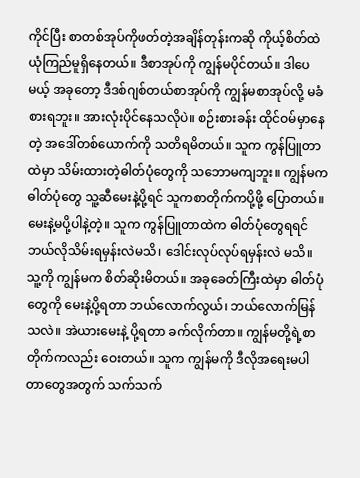ကိုင်ပြီး စာတစ်အုပ်ကိုဖတ်တဲ့အချိန်တုန်းကဆို ကိုယ့်စိတ်ထဲ ယုံကြည်မူရှိနေတယ်။ ဒီစာအုပ်ကို ကျွန်မပိုင်တယ်။ ဒါပေမယ့် အခုတော့ ဒီဒစ်ဂျစ်တယ်စာအုပ်ကို ကျွန်မစာအုပ်လို့ မခံစားရဘူး။ အားလုံးပိုင်နေသလိုပဲ။ စဉ်းစားခန်း ထိုင်ဝမ်မှာနေတဲ့ အဒေါ်တစ်ယောက်ကို သတိရမိတယ်။ သူက ကွန်ပြူတာထဲမှာ သိမ်းထားတဲ့ဓါတ်ပုံတွေကို သဘောမကျဘူး။ ကျွန်မကဓါတ်ပုံတွေ သူ့ဆီမေးနဲ့ပို့ရင် သူကစာတိုက်ကပို့ဖို့ ပြောတယ်။ မေးနဲ့မပို့ပါနဲ့တဲ့။ သူက ကွန်ပြူတာထဲက ဓါတ်ပုံတွေရရင် ဘယ်လိုသိမ်းရမှန်းလဲမသိ၊ ဒေါင်းလုပ်လုပ်ရမှန်းလဲ မသိ။ သူ့ကို ကျွန်မက စိတ်ဆိုးမိတယ်။ အခုခေတ်ကြီးထဲမှာ ဓါတ်ပုံတွေကို မေးနဲ့ပို့ရတာ ဘယ်လောက်လွယ်၊ ဘယ်လောက်မြန်သလဲ။ အဲယားမေးနဲ့ ပို့ရတာ ခက်လိုက်တာ။ ကျွန်မတို့ရဲ့စာတိုက်ကလည်း ဝေးတယ်။ သူက ကျွန်မကို ဒီလိုအရေးမပါတာတွေအတွက် သက်သက်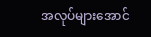အလုပ်များအောင်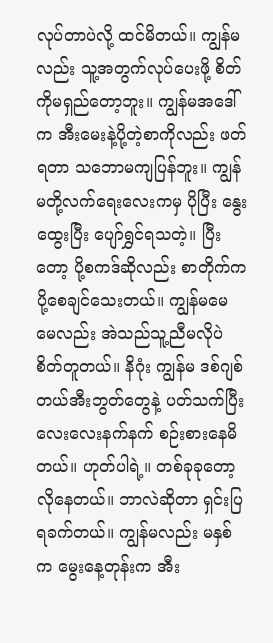လုပ်တာပဲလို့ ထင်မိတယ်။ ကျွန်မလည်း သူ့အတွက်လုပ်ပေးဖို့ စိတ်ကိုမရှည်တော့ဘူး။ ကျွန်မအဒေါ်က အီးမေးနဲ့ပို့တဲ့စာကိုလည်း ဖတ်ရတာ သဘောမကျပြန်ဘူး။ ကျွန်မတို့လက်ရေးလေးကမှ ပိုပြီး နွေးထွေးပြီး ပျော်ရွှင်ရသတဲ့။ ပြီးတော့ ပို့စကဒ်ဆိုလည်း စာတိုက်က ပို့စေချင်သေးတယ်။ ကျွန်မမေမေလည်း အဲသည်သူ့ညီမလိုပဲ စိတ်တူတယ်။ နိဂုံး ကျွန်မ ဒစ်ဂျစ်တယ်အီးဘွတ်တွေနဲ့ ပတ်သက်ပြီး လေးလေးနက်နက် စဉ်းစားနေမိတယ်။ ဟုတ်ပါရဲ့။ တစ်ခုခုတော့ လိုနေတယ်။ ဘာလဲဆိုတာ ရှင်းပြရခက်တယ်။ ကျွန်မလည်း မနှစ်က မွေးနေ့တုန်းက အီး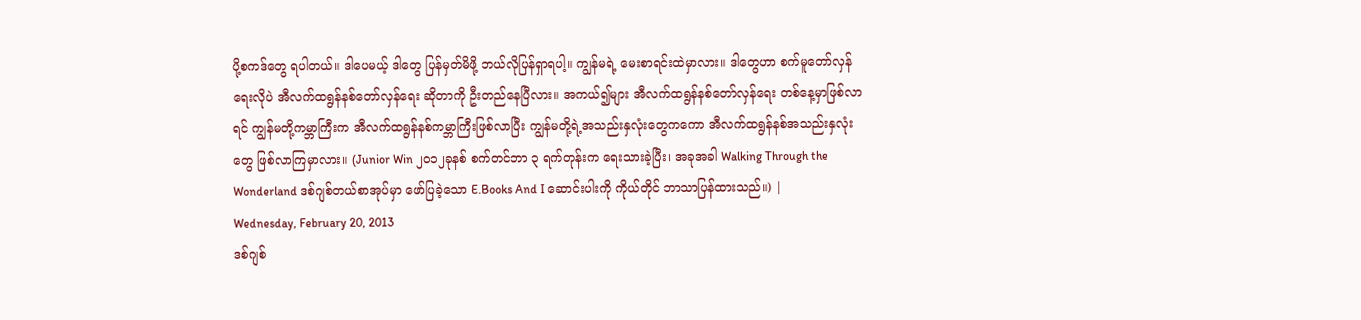ပို့စကဒ်တွေ ရပါတယ်။ ဒါပေမယ့် ဒါတွေ ပြန်မှတ်မိဖို့ ဘယ်လိုပြန်ရှာရပါ့။ ကျွန်မရဲ့ မေးစာရင်းထဲမှာလား။ ဒါတွေဟာ စက်မူတော်လှန်ရေးလိုပဲ အီလက်ထရွန်နစ်တော်လှန်ရေး ဆိုတာကို ဦးတည်နေပြီလား။ အကယ်၍များ အီလက်ထရွန်နစ်တော်လှန်ရေး တစ်နေ့မှာဖြစ်လာရင် ကျွန်မတို့ကမ္ဘာကြီးက အီလက်ထရွန်နစ်ကမ္ဘာကြီးဖြစ်လာပြီး ကျွန်မတို့ရဲ့အသည်းနှလုံးတွေကကော အီလက်ထရွန်နစ်အသည်းနှလုံးတွေ ဖြစ်လာကြမှာလား။ (Junior Win ၂၀၁၂ခုနစ် စက်တင်ဘာ ၃ ရက်တုန်းက ရေးသားခဲ့ပြီး၊ အခုအခါ Walking Through the Wonderland ဒစ်ဂျစ်တယ်စာအုပ်မှာ ဖော်ပြခဲ့သော E.Books And I ဆောင်းပါးကို ကိုယ်တိုင် ဘာသာပြန်ထားသည်။) |
Wednesday, February 20, 2013
ဒစ်ဂျစ်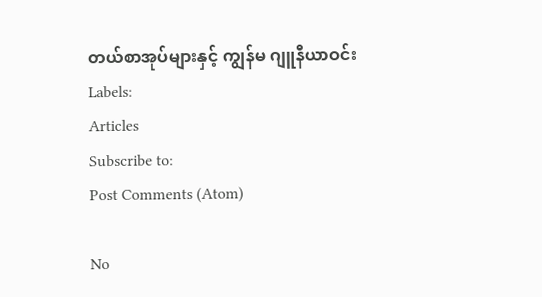တယ်စာအုပ်များနှင့် ကျွန်မ ဂျူနီယာဝင်း
Labels:
Articles
Subscribe to:
Post Comments (Atom)

No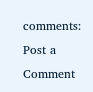comments:
Post a Comment